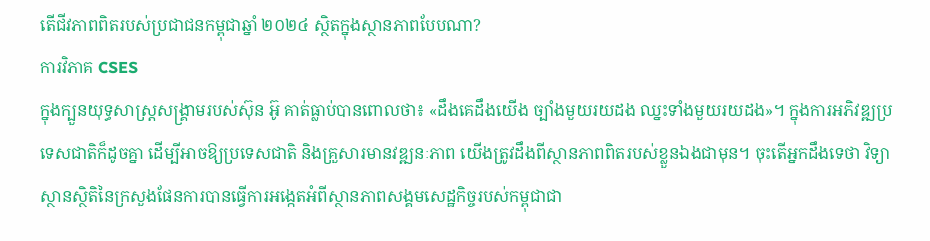តើជីវភាពពិតរបស់ប្រជាជនកម្ពុជាឆ្នាំ ២០២៤ ស្ថិតក្នុងស្ថានភាពបែបណា?
ការវិភាគ CSES
ក្នុងក្បួនយុទ្ធសាស្រ្តសង្គ្រាមរបស់ស៊ុន អ៊ូ គាត់ធ្លាប់បានពោលថា៖ «ដឹងគេដឹងយើង ច្បាំងមួយរយដង ឈ្នះទាំងមួយរយដង»។ ក្នុងការអភិវឌ្ឍប្រទេសជាតិក៏ដូចគ្នា ដើម្បីអាចឱ្យប្រទេសជាតិ និងគ្រួសារមានវឌ្ឍនៈភាព យើងត្រូវដឹងពីស្ថានភាពពិតរបស់ខ្លួនឯងជាមុន។ ចុះតើអ្នកដឹងទេថា វិទ្យាស្ថានស្ថិតិនៃក្រសួងផែនការបានធ្វើការអង្កេតអំពីស្ថានភាពសង្គមសេដ្ឋកិច្ចរបស់កម្ពុជាជា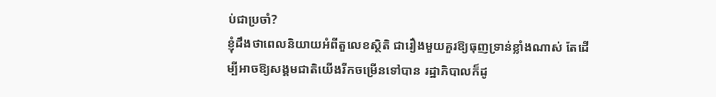ប់ជាប្រចាំ?
ខ្ញុំដឹងថាពេលនិយាយអំពីតួលេខស្ថិតិ ជារឿងមួយគួរឱ្យធុញទ្រាន់ខ្លាំងណាស់ តែដើម្បីអាចឱ្យសង្គមជាតិយើងរីកចម្រើនទៅបាន រដ្ឋាភិបាលក៏ដូ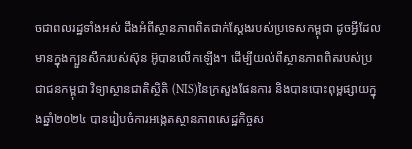ចជាពលរដ្ឋទាំងអស់ ដឹងអំពីស្ថានភាពពិតជាក់ស្តែងរបស់ប្រទេសកម្ពុជា ដូចអ្វីដែលមានក្នុងក្បួនសឹករបស់ស៊ុន អ៊ូបានលើកឡើង។ ដើម្បីយល់ពីស្ថានភាពពិតរបស់ប្រជាជនកម្ពុជា វិទ្យាស្ថានជាតិស្ថិតិ (NIS)នៃក្រសួងផែនការ និងបានបោះពុម្ពផ្សាយក្នុងឆ្នាំ២០២៤ បានរៀបចំការអង្កេតស្ថានភាពសេដ្ឋកិច្ចស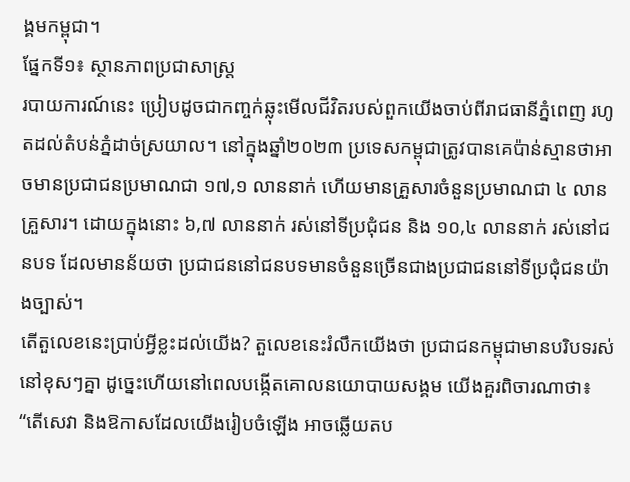ង្គមកម្ពុជា។
ផ្នែកទី១៖ ស្ថានភាពប្រជាសាស្ត្រ
របាយការណ៍នេះ ប្រៀបដូចជាកញ្ចក់ឆ្លុះមើលជីវិតរបស់ពួកយើងចាប់ពីរាជធានីភ្នំពេញ រហូតដល់តំបន់ភ្នំដាច់ស្រយាល។ នៅក្នុងឆ្នាំ២០២៣ ប្រទេសកម្ពុជាត្រូវបានគេប៉ាន់ស្មានថាអាចមានប្រជាជនប្រមាណជា ១៧,១ លាននាក់ ហើយមានគ្រួសារចំនួនប្រមាណជា ៤ លានគ្រួសារ។ ដោយក្នុងនោះ ៦,៧ លាននាក់ រស់នៅទីប្រជុំជន និង ១០,៤ លាននាក់ រស់នៅជនបទ ដែលមានន័យថា ប្រជាជននៅជនបទមានចំនួនច្រើនជាងប្រជាជននៅទីប្រជុំជនយ៉ាងច្បាស់។
តើតួលេខនេះប្រាប់អ្វីខ្លះដល់យើង? តួលេខនេះរំលឹកយើងថា ប្រជាជនកម្ពុជាមានបរិបទរស់នៅខុសៗគ្នា ដូច្នេះហើយនៅពេលបង្កើតគោលនយោបាយសង្គម យើងគួរពិចារណាថា៖ “តើសេវា និងឱកាសដែលយើងរៀបចំឡើង អាចឆ្លើយតប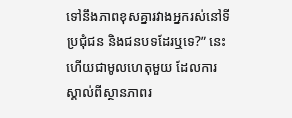ទៅនឹងភាពខុសគ្នារវាងអ្នករស់នៅទីប្រជុំជន និងជនបទដែរឬទេ?” នេះហើយជាមូលហេតុមួយ ដែលការស្គាល់ពីស្ថានភាពរ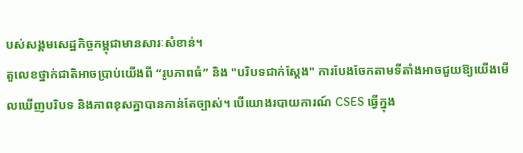បស់សង្គមសេដ្ឋកិច្ចកម្ពុជាមានសារៈសំខាន់។
តួលេខថ្នាក់ជាតិអាចប្រាប់យើងពី “រូបភាពធំ” និង "បរិបទជាក់ស្តែង" ការបែងចែកតាមទីតាំងអាចជួយឱ្យយើងមើលឃើញបរិបទ និងភាពខុសគ្នាបានកាន់តែច្បាស់។ បើយោងរបាយការណ៍ CSES ធ្វើក្នុង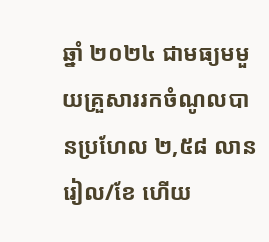ឆ្នាំ ២០២៤ ជាមធ្យមមួយគ្រួសាររកចំណូលបានប្រហែល ២,៥៨ លានរៀល/ខែ ហើយ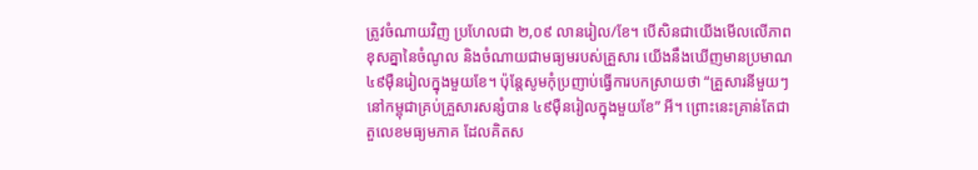ត្រូវចំណាយវិញ ប្រហែលជា ២,០៩ លានរៀល/ខែ។ បើសិនជាយើងមើលលើភាពខុសគ្នានៃចំណូល និងចំណាយជាមធ្យមរបស់គ្រួសារ យើងនឹងឃើញមានប្រមាណ ៤៩ម៉ឺនរៀលក្នុងមួយខែ។ ប៉ុន្តែសូមកុំប្រញាប់ធ្វើការបកស្រាយថា “គ្រួសារនីមួយៗនៅកម្ពុជាគ្រប់គ្រួសារសន្សំបាន ៤៩ម៉ឺនរៀលក្នុងមួយខែ” អី។ ព្រោះនេះគ្រាន់តែជា តួលេខមធ្យមភាគ ដែលគិតស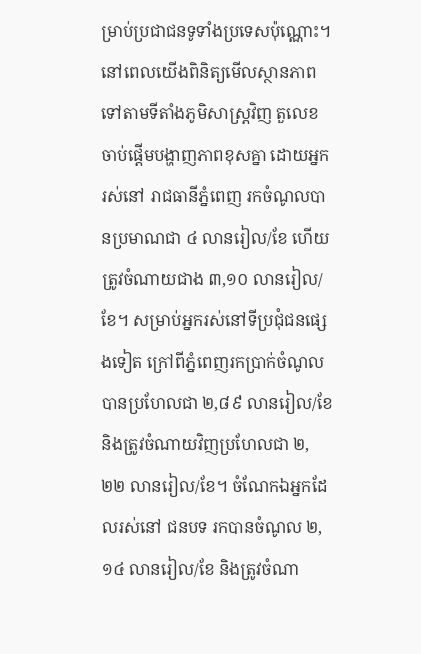ម្រាប់ប្រជាជនទូទាំងប្រទេសប៉ុណ្ណោះ។
នៅពេលយើងពិនិត្យមើលស្ថានភាពទៅតាមទីតាំងភូមិសាស្ត្រវិញ តួលេខចាប់ផ្តើមបង្ហាញភាពខុសគ្នា ដោយអ្នករស់នៅ រាជធានីភ្នំពេញ រកចំណូលបានប្រមាណជា ៤ លានរៀល/ខែ ហើយត្រូវចំណាយជាង ៣,១០ លានរៀល/ខែ។ សម្រាប់អ្នករស់នៅទីប្រជុំជនផ្សេងទៀត ក្រៅពីភ្នំពេញរកប្រាក់ចំណូលបានប្រហែលជា ២,៨៩ លានរៀល/ខែ និងត្រូវចំណាយវិញប្រហែលជា ២,២២ លានរៀល/ខែ។ ចំណែកឯអ្នកដែលរស់នៅ ជនបទ រកបានចំណូល ២,១៤ លានរៀល/ខែ និងត្រូវចំណា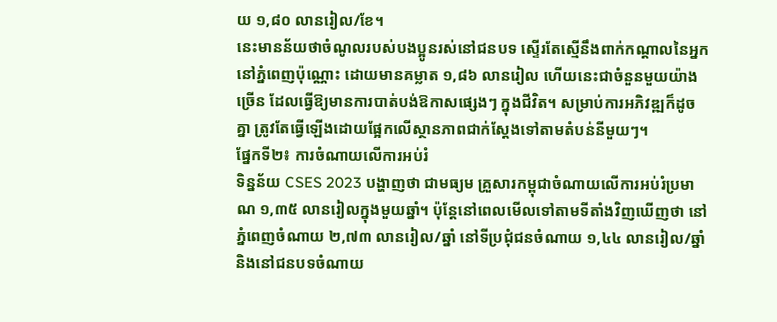យ ១,៨០ លានរៀល/ខែ។
នេះមានន័យថាចំណូលរបស់បងប្អូនរស់នៅជនបទ ស្ទើរតែស្មើនឹងពាក់កណ្តាលនៃអ្នកនៅភ្នំពេញប៉ុណ្ណោះ ដោយមានគម្លាត ១,៨៦ លានរៀល ហើយនេះជាចំនួនមួយយ៉ាងច្រើន ដែលធ្វើឱ្យមានការបាត់បង់ឱកាសផ្សេងៗ ក្នុងជីវិត។ សម្រាប់ការអភិវឌ្ឍក៏ដូចគ្នា ត្រូវតែធ្វើឡើងដោយផ្អែកលើស្ថានភាពជាក់ស្តែងទៅតាមតំបន់នីមួយៗ។
ផ្នែកទី២៖ ការចំណាយលើការអប់រំ
ទិន្នន័យ CSES 2023 បង្ហាញថា ជាមធ្យម គ្រួសារកម្ពុជាចំណាយលើការអប់រំប្រមាណ ១,៣៥ លានរៀលក្នុងមួយឆ្នាំ។ ប៉ុន្តែនៅពេលមើលទៅតាមទីតាំងវិញឃើញថា នៅភ្នំពេញចំណាយ ២,៧៣ លានរៀល/ឆ្នាំ នៅទីប្រជុំជនចំណាយ ១,៤៤ លានរៀល/ឆ្នាំ និងនៅជនបទចំណាយ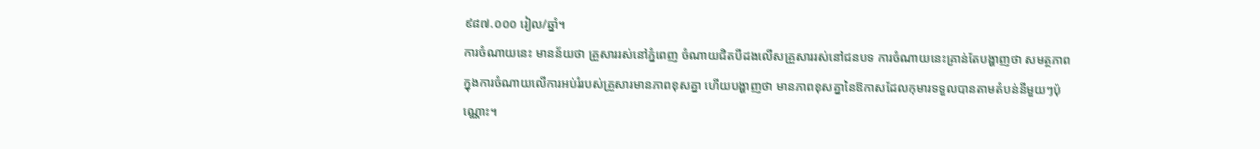៩៨៧.០០០ រៀល/ឆ្នាំ។
ការចំណាយនេះ មានន័យថា គ្រួសាររស់នៅភ្នំពេញ ចំណាយជិតបីដងលើសគ្រួសាររស់នៅជនបទ ការចំណាយនេះគ្រាន់តែបង្ហាញថា សមត្ថភាពក្នុងការចំណាយលើការអប់រំរបស់គ្រួសារមានភាពខុសគ្នា ហើយបង្ហាញថា មានភាពខុសគ្នានៃឱកាសដែលកុមារទទួលបានតាមតំបន់នីមួយៗប៉ុណ្ណោះ។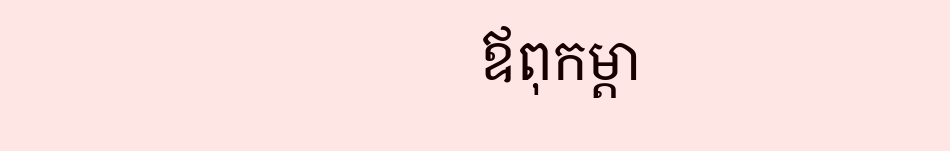ឪពុកម្តា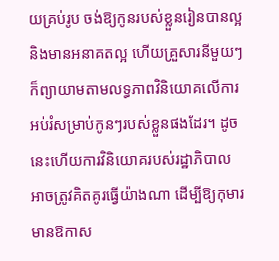យគ្រប់រូប ចង់ឱ្យកូនរបស់ខ្លួនរៀនបានល្អ និងមានអនាគតល្អ ហើយគ្រួសារនីមួយៗ ក៏ព្យាយាមតាមលទ្ធភាពវិនិយោគលើការអប់រំសម្រាប់កូនៗរបស់ខ្លួនផងដែរ។ ដូចនេះហើយការវិនិយោគរបស់រដ្ឋាភិបាល អាចត្រូវគិតគូរធ្វើយ៉ាងណា ដើម្បីឱ្យកុមារមានឱកាស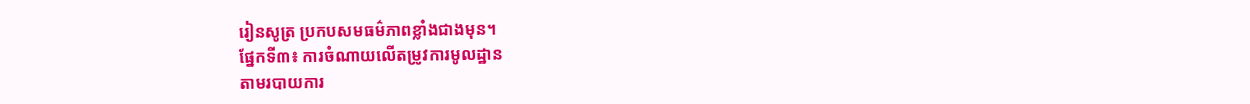រៀនសូត្រ ប្រកបសមធម៌ភាពខ្លាំងជាងមុន។
ផ្នែកទី៣៖ ការចំណាយលើតម្រូវការមូលដ្ឋាន
តាមរបាយការ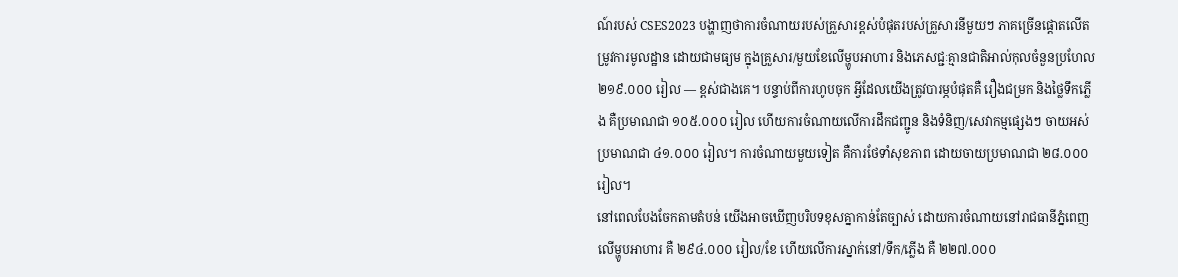ណ៍របស់ CSES2023 បង្ហាញថាការចំណាយរបស់គ្រួសារខ្ពស់បំផុតរបស់គ្រួសារនីមួយៗ ភាគច្រើនផ្តោតលើតម្រូវការមូលដ្ឋាន ដោយជាមធ្យម ក្នុងគ្រួសារ/មួយខែលើម្ហូបអាហារ និងភេសជ្ជៈគ្មានជាតិអាល់កុលចំនួនប្រហែល ២១៩.០០០ រៀល — ខ្ពស់ជាងគេ។ បន្ទាប់ពីការហូបចុក អ្វីដែលយើងត្រូវបារម្ភបំផុតគឺ រឿងជម្រក និងថ្លៃទឹកភ្លើង គឺប្រមាណជា ១០៥.០០០ រៀល ហើយការចំណាយលើការដឹកជញ្ជូន និងទំនិញ/សេវាកម្មផ្សេងៗ ចាយអស់ប្រមាណជា ៤១.០០០ រៀល។ ការចំណាយមួយទៀត គឺការថែទាំសុខភាព ដោយចាយប្រមាណជា ២៨.០០០ រៀល។
នៅពេលបែងចែកតាមតំបន់ យើងអាចឃើញបរិបទខុសគ្នាកាន់តែច្បាស់ ដោយការចំណាយនៅរាជធានីភ្នំពេញលើម្ហូបអាហារ គឺ ២៩៤.០០០ រៀល/ខែ ហើយលើការស្នាក់នៅ/ទឹក/ភ្លើង គឺ ២២៧.០០០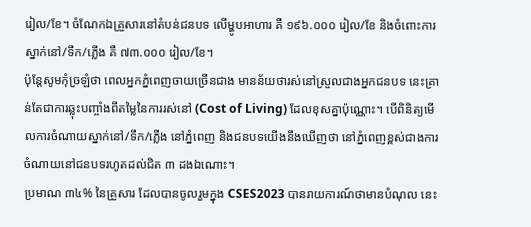រៀល/ខែ។ ចំណែកឯគ្រួសារនៅតំបន់ជនបទ លើម្ហូបអាហារ គឺ ១៩៦.០០០ រៀល/ខែ និងចំពោះការស្នាក់នៅ/ទឹក/ភ្លើង គឺ ៧៣.០០០ រៀល/ខែ។
ប៉ុន្តែសូមកុំច្រឡំថា ពេលអ្នកភ្នំពេញចាយច្រើនជាង មានន័យថារស់នៅស្រួលជាងអ្នកជនបទ នេះគ្រាន់តែជាការឆ្លុះបញ្ចាំងពីតម្លៃនៃការរស់នៅ (Cost of Living) ដែលខុសគ្នាប៉ុណ្ណោះ។ បើពិនិត្យមើលការចំណាយស្នាក់នៅ/ទឹក/ភ្លើង នៅភ្នំពេញ និងជនបទយើងនឹងឃើញថា នៅភ្នំពេញខ្ពស់ជាងការចំណាយនៅជនបទរហូតដល់ជិត ៣ ដងឯណោះ។
ប្រមាណ ៣៤% នៃគ្រួសារ ដែលបានចូលរួមក្នុង CSES2023 បានរាយការណ៍ថាមានបំណុល នេះ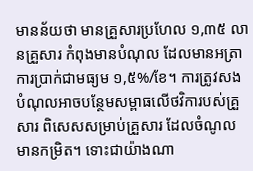មានន័យថា មានគ្រួសារប្រហែល ១,៣៥ លានគ្រួសារ កំពុងមានបំណុល ដែលមានអត្រាការប្រាក់ជាមធ្យម ១,៥%/ខែ។ ការត្រូវសងបំណុលអាចបន្ថែមសម្ពាធលើថវិការបស់គ្រួសារ ពិសេសសម្រាប់គ្រួសារ ដែលចំណូលមានកម្រិត។ ទោះជាយ៉ាងណា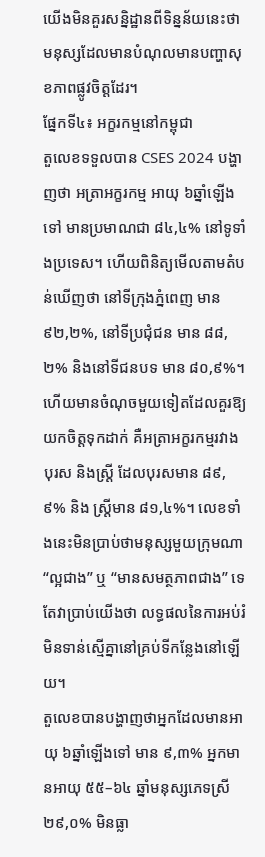យើងមិនគួរសន្និដ្ឋានពីទិន្នន័យនេះថា មនុស្សដែលមានបំណុលមានបញ្ហាសុខភាពផ្លូវចិត្តដែរ។
ផ្នែកទី៤៖ អក្ខរកម្មនៅកម្ពុជា
តួលេខទទួលបាន CSES 2024 បង្ហាញថា អត្រាអក្ខរកម្ម អាយុ ៦ឆ្នាំឡើងទៅ មានប្រមាណជា ៨៤,៤% នៅទូទាំងប្រទេស។ ហើយពិនិត្យមើលតាមតំបន់ឃើញថា នៅទីក្រុងភ្នំពេញ មាន ៩២,២%, នៅទីប្រជុំជន មាន ៨៨,២% និងនៅទីជនបទ មាន ៨០,៩%។ ហើយមានចំណុចមួយទៀតដែលគួរឱ្យយកចិត្តទុកដាក់ គឺអត្រាអក្ខរកម្មរវាងបុរស និងស្រី្ត ដែលបុរសមាន ៨៩,៩% និង ស្ត្រីមាន ៨១,៤%។ លេខទាំងនេះមិនប្រាប់ថាមនុស្សមួយក្រុមណា “ល្អជាង” ឬ “មានសមត្ថភាពជាង” ទេ តែវាប្រាប់យើងថា លទ្ធផលនៃការអប់រំមិនទាន់ស្មើគ្នានៅគ្រប់ទីកន្លែងនៅឡើយ។
តួលេខបានបង្ហាញថាអ្នកដែលមានអាយុ ៦ឆ្នាំឡើងទៅ មាន ៩,៣% អ្នកមានអាយុ ៥៥–៦៤ ឆ្នាំមនុស្សភេទស្រី ២៩,០% មិនធ្លា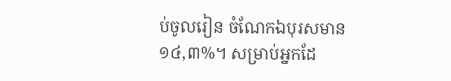ប់ចូលរៀន ចំណែកឯបុរសមាន ១៤,៣%។ សម្រាប់អ្នកដែ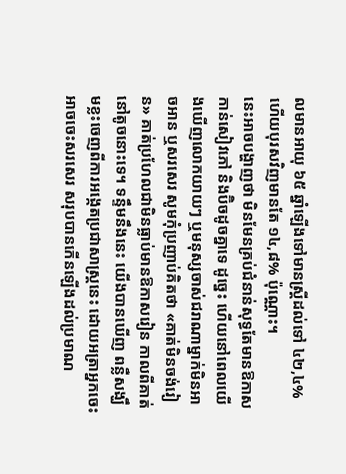លមានអាយុ ៦៥ ឆ្នាំឡើងទៅមានស្រ្តីដល់ទៅ ៤២,៤% ហើយបុរសវិញមានតែ ១៤,៨% ប៉ុណ្ណោះ។
នេះអាចបង្ហាញថា មិនមែនគ្រប់ជំនាន់សុទ្ធតែមានឱកាសកាន់សៀវភៅ និងប៊ិចដូចគ្នាទេ ដូច្នេះ ហើយនៅពេលយើងឃើញលោកយាយៗ ឬមនុស្សចាស់ជរាណាម្នាក់មិនអាចអាន ឬសរសេរ សូមកុំប្រញាប់គិតថា «គាត់មិនចង់រៀន» គាត់ប្រហែលជាមិនធ្លាប់មានឱកាសរៀន កាលពីគាត់នៅតូចនោះទេ។ ទន្ទឹមនឹងនេះ យើងបានឃើញ ពន្លឺសង្ឃឹមខ្លះចេញពីការអង្កេតប្រជាសាស្រ្តនេះ ដោយអត្រាអ្នកចេះអាចចេះសរសេរ សរុបបានកើនឡើងដល់ប្រមាណ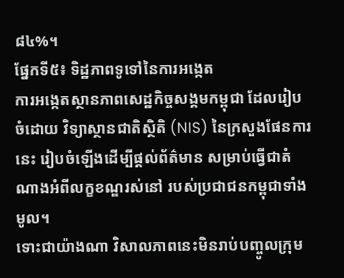៨៤%។
ផ្នែកទី៥៖ ទិដ្ឋភាពទូទៅនៃការអង្កេត
ការអង្កេតស្ថានភាពសេដ្ឋកិច្ចសង្គមកម្ពុជា ដែលរៀបចំដោយ វិទ្យាស្ថានជាតិស្ថិតិ (NIS) នៃក្រសួងផែនការនេះ រៀបចំឡើងដើម្បីផ្តល់ព័ត៌មាន សម្រាប់ធ្វើជាតំណាងអំពីលក្ខខណ្ឌរស់នៅ របស់ប្រជាជនកម្ពុជាទាំងមូល។
ទោះជាយ៉ាងណា វិសាលភាពនេះមិនរាប់បញ្ចូលក្រុម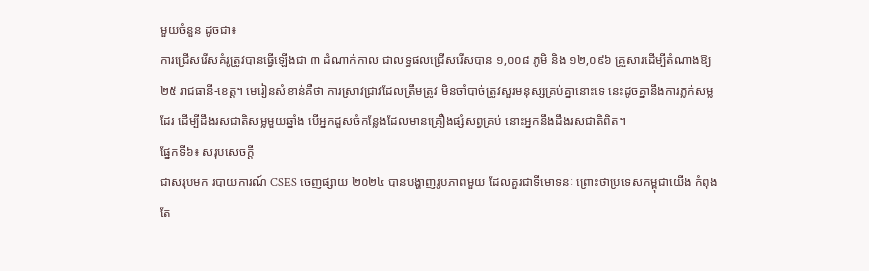មួយចំនួន ដូចជា៖
ការជ្រើសរើសគំរូត្រូវបានធ្វើឡើងជា ៣ ដំណាក់កាល ជាលទ្ធផលជ្រើសរើសបាន ១,០០៨ ភូមិ និង ១២,០៩៦ គ្រួសារដើម្បីតំណាងឱ្យ ២៥ រាជធានី-ខេត្ត។ មេរៀនសំខាន់គឺថា ការស្រាវជ្រាវដែលត្រឹមត្រូវ មិនចាំបាច់ត្រូវសួរមនុស្សគ្រប់គ្នានោះទេ នេះដូចគ្នានឹងការភ្លក់សម្លដែរ ដើម្បីដឹងរសជាតិសម្លមួយឆ្នាំង បើអ្នកដួសចំកន្លែងដែលមានគ្រឿងផ្សំសព្វគ្រប់ នោះអ្នកនឹងដឹងរសជាតិពិត។
ផ្នែកទី៦៖ សរុបសេចក្តី
ជាសរុបមក របាយការណ៍ CSES ចេញផ្សាយ ២០២៤ បានបង្ហាញរូបភាពមួយ ដែលគួរជាទីមោទនៈ ព្រោះថាប្រទេសកម្ពុជាយើង កំពុងតែ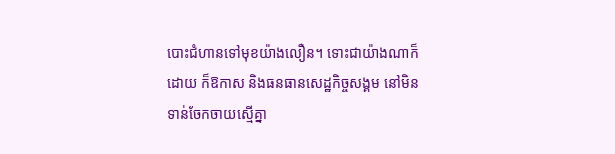បោះជំហានទៅមុខយ៉ាងលឿន។ ទោះជាយ៉ាងណាក៏ដោយ ក៏ឱកាស និងធនធានសេដ្ឋកិច្ចសង្គម នៅមិនទាន់ចែកចាយស្មើគ្នា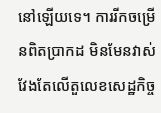នៅឡើយទេ។ ការរីកចម្រើនពិតប្រាកដ មិនមែនវាស់វែងតែលើតួលេខសេដ្ឋកិច្ច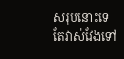សរុបនោះទេ តែវាស់វែងទៅ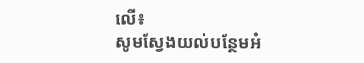លើ៖
សូមស្វែងយល់បន្ថែមអំ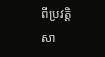ពីប្រវត្តិសា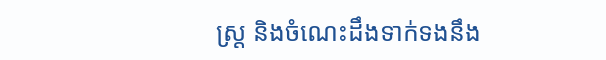ស្ត្រ និងចំណេះដឹងទាក់ទងនឹង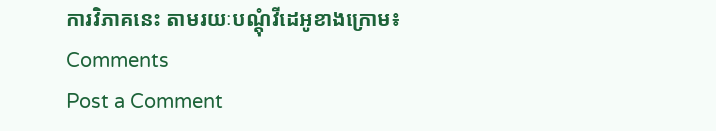ការវិភាគនេះ តាមរយៈបណ្តុំវីដេអូខាងក្រោម៖
Comments
Post a Comment